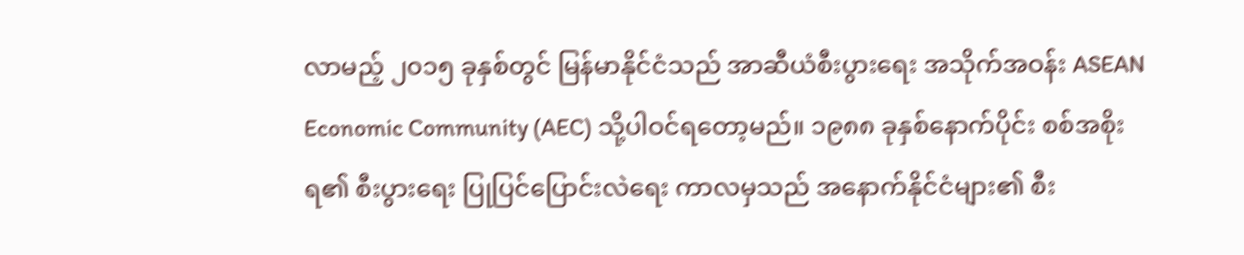လာမည့် ၂၀၁၅ ခုနှစ်တွင် မြန်မာနိုင်ငံသည် အာဆီယံစီးပွားရေး အသိုက်အဝန်း ASEAN Economic Community (AEC) သို့ပါဝင်ရတော့မည်။ ၁၉၈၈ ခုနှစ်နောက်ပိုင်း စစ်အစိုးရ၏ စီးပွားရေး ပြုပြင်ပြောင်းလဲရေး ကာလမှသည် အနောက်နိုင်ငံများ၏ စီး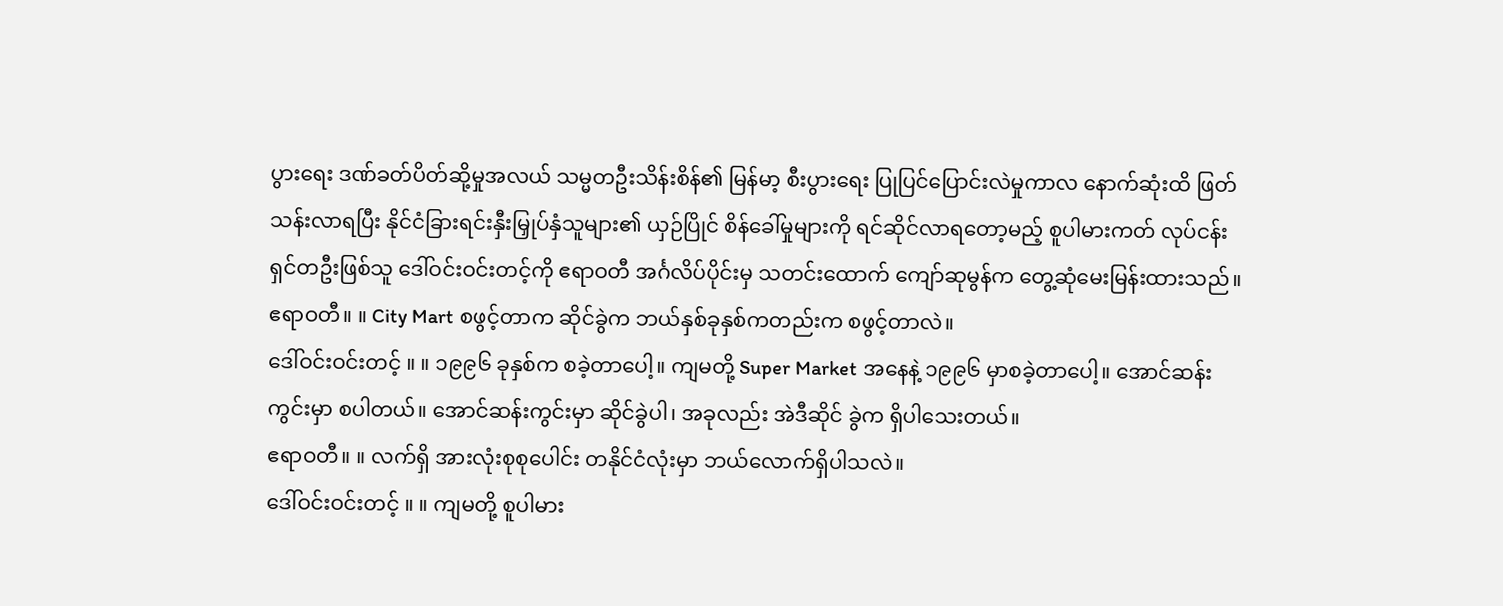ပွားရေး ဒဏ်ခတ်ပိတ်ဆို့မှုအလယ် သမ္မတဦးသိန်းစိန်၏ မြန်မာ့ စီးပွားရေး ပြုပြင်ပြောင်းလဲမှုကာလ နောက်ဆုံးထိ ဖြတ်သန်းလာရပြီး နိုင်ငံခြားရင်းနှီးမြှုပ်နှံသူများ၏ ယှဉ်ပြိုင် စိန်ခေါ်မှုများကို ရင်ဆိုင်လာရတော့မည့် စူပါမားကတ် လုပ်ငန်းရှင်တဦးဖြစ်သူ ဒေါ်ဝင်းဝင်းတင့်ကို ဧရာဝတီ အင်္ဂလိပ်ပိုင်းမှ သတင်းထောက် ကျော်ဆုမွန်က တွေ့ဆုံမေးမြန်းထားသည်။
ဧရာဝတီ။ ။ City Mart စဖွင့်တာက ဆိုင်ခွဲက ဘယ်နှစ်ခုနှစ်ကတည်းက စဖွင့်တာလဲ။
ဒေါ်ဝင်းဝင်းတင့် ။ ။ ၁၉၉၆ ခုနှစ်က စခဲ့တာပေါ့။ ကျမတို့ Super Market အနေနဲ့ ၁၉၉၆ မှာစခဲ့တာပေါ့။ အောင်ဆန်းကွင်းမှာ စပါတယ်။ အောင်ဆန်းကွင်းမှာ ဆိုင်ခွဲပါ၊ အခုလည်း အဲဒီဆိုင် ခွဲက ရှိပါသေးတယ်။
ဧရာဝတီ။ ။ လက်ရှိ အားလုံးစုစုပေါင်း တနိုင်ငံလုံးမှာ ဘယ်လောက်ရှိပါသလဲ။
ဒေါ်ဝင်းဝင်းတင့် ။ ။ ကျမတို့ စူပါမား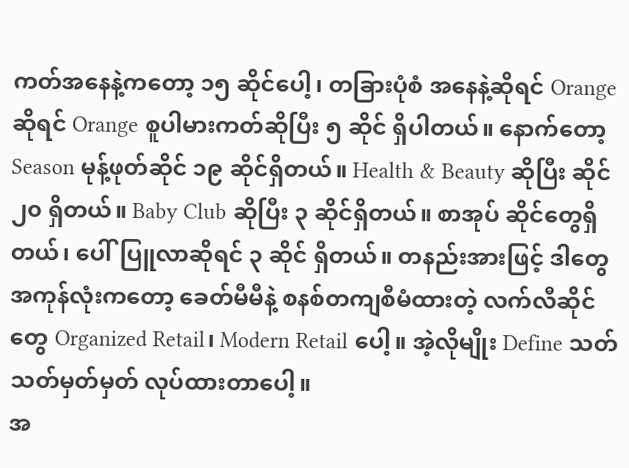ကတ်အနေနဲ့ကတော့ ၁၅ ဆိုင်ပေါ့၊ တခြားပုံစံ အနေနဲ့ဆိုရင် Orange ဆိုရင် Orange စူပါမားကတ်ဆိုပြီး ၅ ဆိုင် ရှိပါတယ်။ နောက်တော့ Season မုန့်ဖုတ်ဆိုင် ၁၉ ဆိုင်ရှိတယ်။ Health & Beauty ဆိုပြီး ဆိုင် ၂၀ ရှိတယ်။ Baby Club ဆိုပြီး ၃ ဆိုင်ရှိတယ်။ စာအုပ် ဆိုင်တွေရှိတယ်၊ ပေါ်ပြူလာဆိုရင် ၃ ဆိုင် ရှိတယ်။ တနည်းအားဖြင့် ဒါတွေအကုန်လုံးကတော့ ခေတ်မီမီနဲ့ စနစ်တကျစီမံထားတဲ့ လက်လီဆိုင်တွေ Organized Retail၊ Modern Retail ပေါ့။ အဲ့လိုမျိုး Define သတ်သတ်မှတ်မှတ် လုပ်ထားတာပေါ့။
အ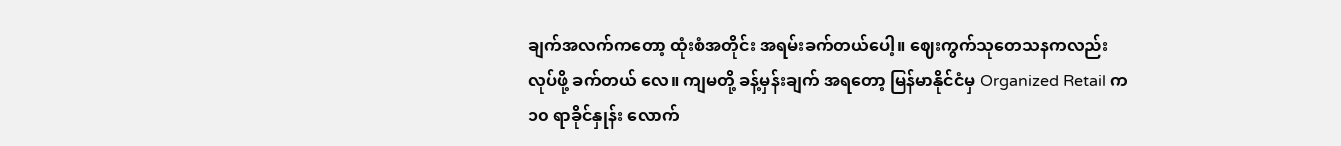ချက်အလက်ကတော့ ထုံးစံအတိုင်း အရမ်းခက်တယ်ပေါ့။ ဈေးကွက်သုတေသနကလည်း လုပ်ဖို့ ခက်တယ် လေ။ ကျမတို့ ခန့်မှန်းချက် အရတော့ မြန်မာနိုင်ငံမှ Organized Retail က ၁၀ ရာခိုင်နှုန်း လောက်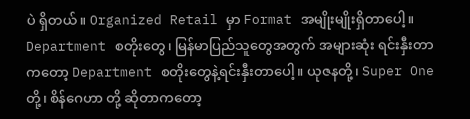ပဲ ရှိတယ်။ Organized Retail မှာ Format အမျိုးမျိုးရှိတာပေါ့။ Department စတိုးတွေ၊ မြန်မာပြည်သူတွေအတွက် အများဆုံး ရင်းနှီးတာကတော့ Department စတိုးတွေနဲ့ရင်းနှီးတာပေါ့။ ယုဇနတို့၊ Super One တို့၊ စိန်ဂေဟာ တို့ ဆိုတာကတော့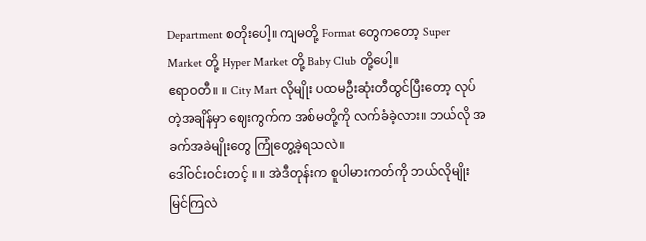Department စတိုးပေါ့။ ကျမတို့ Format တွေကတော့ Super Market တို့ Hyper Market တို့ Baby Club တို့ပေါ့။
ဧရာဝတီ။ ။ City Mart လိုမျိုး ပထမဦးဆုံးတီထွင်ပြီးတော့ လုပ်တဲ့အချိန်မှာ ဈေးကွက်က အစ်မတို့ကို လက်ခံခဲ့လား။ ဘယ်လို အခက်အခဲမျိုးတွေ ကြုံတွေ့ခဲ့ရသလဲ။
ဒေါ်ဝင်းဝင်းတင့် ။ ။ အဲဒီတုန်းက စူပါမားကတ်ကို ဘယ်လိုမျိုး မြင်ကြလဲ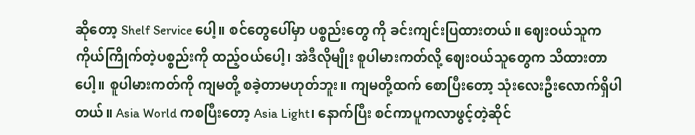ဆိုတော့ Shelf Service ပေါ့။ စင်တွေပေါ်မှာ ပစ္စည်းတွေ ကို ခင်းကျင်းပြထားတယ်။ ဈေးဝယ်သူက ကိုယ်ကြိုက်တဲ့ပစ္စည်းကို ထည့်ဝယ်ပေါ့၊ အဲဒီလိုမျိုး စူပါမားကတ်လို့ ဈေးဝယ်သူတွေက သိထားတာပေါ့။ စူပါမားကတ်ကို ကျမတို့ စခဲ့တာမဟုတ်ဘူး။ ကျမတို့ထက် စောပြီးတော့ သုံးလေးဦးလောက်ရှိပါတယ်။ Asia World ကစပြီးတော့ Asia Light၊ နောက်ပြီး စင်ကာပူကလာဖွင့်တဲ့ဆိုင်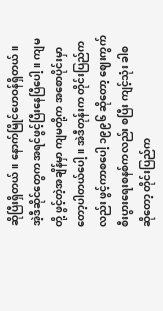ဆိုပြီးရှိတယ်။ နောက်မြိုင်ဟေဝန်ရှိတယ်။
အဲ့ဒီဆိုင်တွေက အရင်ဖွင့်ပြီးနေပြီပေါ့။ ကျမတို့ ဖွင့်တဲ့အချိန်မှာ ကျမတို့က အစောပိုင်းမှာတော့ပါတယ်ပေါ့။ အဲဒီတုန်းက တိုင်းပြည်ကလည်း ဖွင့်ကာစပေါ့ ၁၉၉၆ ဆိုတော့ ဈေးကွက်စီးပွားရေးစနစ်ကလည်း စပြီး ကျင့်သုံး ခါစဆိုတော့ တိုင်းပြည်က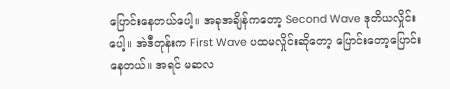ပြောင်းနေတယ်ပေါ့။ အခုအချိန်ကတော့ Second Wave ဒုတိယလှိုင်းပေါ့။ အဲဒီတုန်းက First Wave ပထမလှိုင်းဆိုတော့ ပြောင်းတော့ပြောင်းနေတယ်။ အရင် မဆလ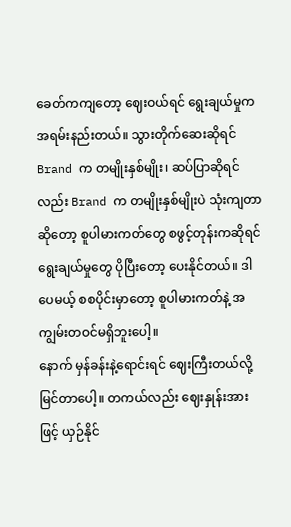ခေတ်ကကျတော့ ဈေးဝယ်ရင် ရွေးချယ်မှုက အရမ်းနည်းတယ်။ သွားတိုက်ဆေးဆိုရင် Brand က တမျိုးနှစ်မျိုး၊ ဆပ်ပြာဆိုရင် လည်း Brand က တမျိုးနှစ်မျိုးပဲ သုံးကျတာဆိုတော့ စူပါမားကတ်တွေ စဖွင့်တုန်းကဆိုရင် ရွေးချယ်မှုတွေ ပိုပြီးတော့ ပေးနိုင်တယ်။ ဒါပေမယ့် စစပိုင်းမှာတော့ စူပါမားကတ်နဲ့ အကျွမ်းတဝင်မရှိဘူးပေါ့။
နောက် မှန်ခန်းနဲ့ရောင်းရင် ဈေးကြီးတယ်လို့ မြင်တာပေါ့။ တကယ်လည်း ဈေးနှုန်းအားဖြင့် ယှဉ်နိုင်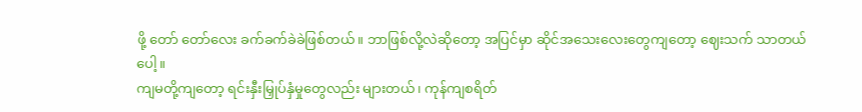ဖို့ တော် တော်လေး ခက်ခက်ခဲခဲဖြစ်တယ်။ ဘာဖြစ်လို့လဲဆိုတော့ အပြင်မှာ ဆိုင်အသေးလေးတွေကျတော့ ဈေးသက် သာတယ်ပေါ့။
ကျမတို့ကျတော့ ရင်းနှီးမြှုပ်နှံမှုတွေလည်း များတယ်၊ ကုန်ကျစရိတ်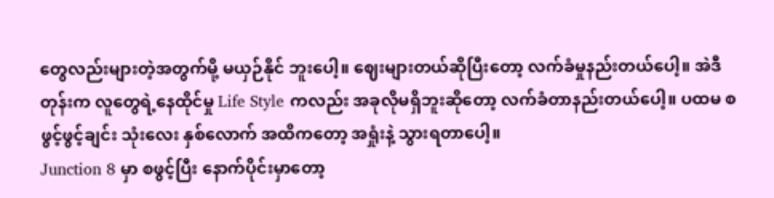တွေလည်းများတဲ့အတွက်မို့ မယှဉ်နိုင် ဘူးပေါ့။ ဈေးများတယ်ဆိုပြီးတော့ လက်ခံမှုနည်းတယ်ပေါ့။ အဲဒီတုန်းက လူတွေရဲ့နေထိုင်မှု Life Style ကလည်း အခုလိုမရှိဘူးဆိုတော့ လက်ခံတာနည်းတယ်ပေါ့။ ပထမ စဖွင့်ဖွင့်ချင်း သုံးလေး နှစ်လောက် အထိကတော့ အရှုံးနဲ့ သွားရတာပေါ့။
Junction 8 မှာ စဖွင့်ပြီး နောက်ပိုင်းမှာတော့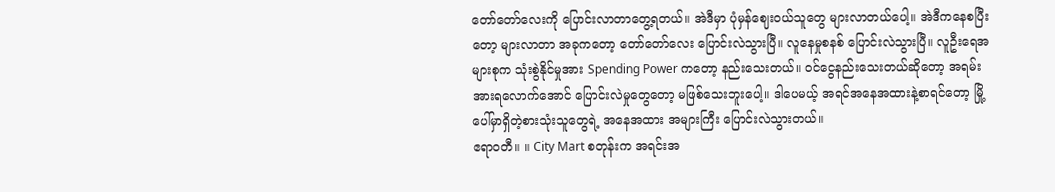တော်တော်လေးကို ပြောင်းလာတာတွေ့ရတယ်။ အဲဒီမှာ ပုံမှန်ဈေးဝယ်သူတွေ များလာတယ်ပေါ့။ အဲဒီကနေစပြီးတော့ များလာတာ အခုကတော့ တော်တော်လေး ပြောင်းလဲသွားပြီ။ လူနေမှုစနစ် ပြောင်းလဲသွားပြီ။ လူဦးရေအများစုက သုံးစွဲနိုင်မှုအား Spending Power ကတော့ နည်းသေးတယ်။ ဝင်ငွေနည်းသေးတယ်ဆိုတော့ အရမ်းအားရလောက်အောင် ပြောင်းလဲမှုတွေတော့ မဖြစ်သေးဘူးပေါ့။ ဒါပေမယ့် အရင်အနေအထားနဲ့စာရင်တော့ မြို့ပေါ်မှာရှိတဲ့စားသုံးသူတွေရဲ့ အနေအထား အများကြီး ပြောင်းလဲသွားတယ်။
ဧရာဝတီ။ ။ City Mart စတုန်းက အရင်းအ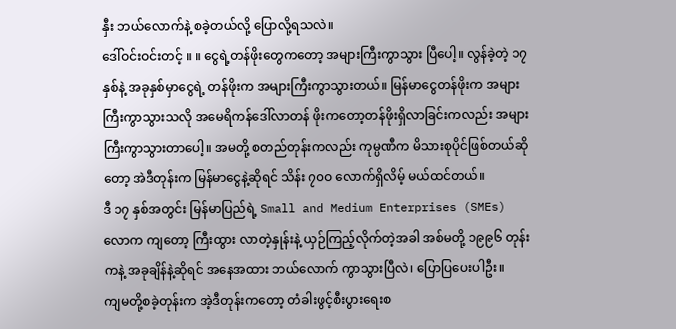နှီး ဘယ်လောက်နဲ့ စခဲ့တယ်လို့ ပြောလို့ရသလဲ။
ဒေါ်ဝင်းဝင်းတင့် ။ ။ ငွေရဲ့တန်ဖိုးတွေကတော့ အများကြီးကွာသွား ပြီပေါ့။ လွန်ခဲ့တဲ့ ၁၇ နှစ်နဲ့ အခုနှစ်မှာငွေရဲ့ တန်ဖိုးက အများကြီးကွာသွားတယ်။ မြန်မာငွေတန်ဖိုးက အများကြီးကွာသွားသလို အမေရိကန်ဒေါ်လာတန် ဖိုးကတော့တန်ဖိုးရှိလာခြင်းကလည်း အများကြီးကွာသွားတာပေါ့။ အမတို့ စတည်တုန်းကလည်း ကုမ္ပဏီက မိသားစုပိုင်ဖြစ်တယ်ဆိုတော့ အဲဒီတုန်းက မြန်မာငွေနဲ့ဆိုရင် သိန်း ၇၀ဝ လောက်ရှိလိမ့် မယ်ထင်တယ်။
ဒီ ၁၇ နှစ်အတွင်း မြန်မာပြည်ရဲ့ Small and Medium Enterprises (SMEs) လောက ကျတော့ ကြီးထွား လာတဲ့နှုန်းနဲ့ ယှဉ်ကြည့်လိုက်တဲ့အခါ အစ်မတို့ ၁၉၉၆ တုန်းကနဲ့ အခုချိန်နဲ့ဆိုရင် အနေအထား ဘယ်လောက် ကွာသွားပြီလဲ၊ ပြောပြပေးပါဦး။
ကျမတို့စခဲ့တုန်းက အဲ့ဒီတုန်းကတော့ တံခါးဖွင့်စီးပွားရေးစ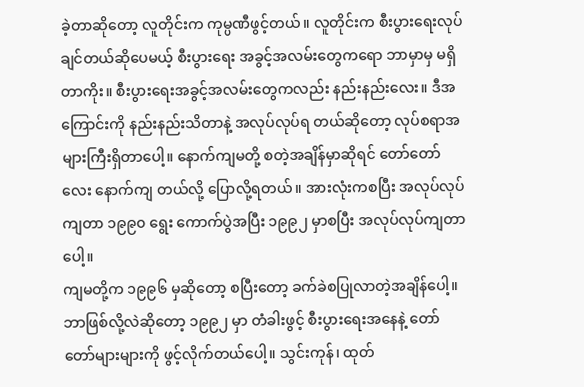ခဲ့တာဆိုတော့ လူတိုင်းက ကုမ္ပဏီဖွင့်တယ်။ လူတိုင်းက စီးပွားရေးလုပ်ချင်တယ်ဆိုပေမယ့် စီးပွားရေး အခွင့်အလမ်းတွေကရော ဘာမှာမှ မရှိတာကိုး။ စီးပွားရေးအခွင့်အလမ်းတွေကလည်း နည်းနည်းလေး။ ဒီအကြောင်းကို နည်းနည်းသိတာနဲ့ အလုပ်လုပ်ရ တယ်ဆိုတော့ လုပ်စရာအများကြီးရှိတာပေါ့။ နောက်ကျမတို့ စတဲ့အချိန်မှာဆိုရင် တော်တော်လေး နောက်ကျ တယ်လို့ ပြောလို့ရတယ်။ အားလုံးကစပြီး အလုပ်လုပ်ကျတာ ၁၉၉၀ ရွေး ကောက်ပွဲအပြီး ၁၉၉၂ မှာစပြီး အလုပ်လုပ်ကျတာပေါ့။
ကျမတို့က ၁၉၉၆ မှဆိုတော့ စပြီးတော့ ခက်ခဲစပြုလာတဲ့အချိန်ပေါ့။ ဘာဖြစ်လို့လဲဆိုတော့ ၁၉၉၂ မှာ တံခါးဖွင့် စီးပွားရေးအနေနဲ့ တော်တော်များများကို ဖွင့်လိုက်တယ်ပေါ့။ သွင်းကုန်၊ ထုတ်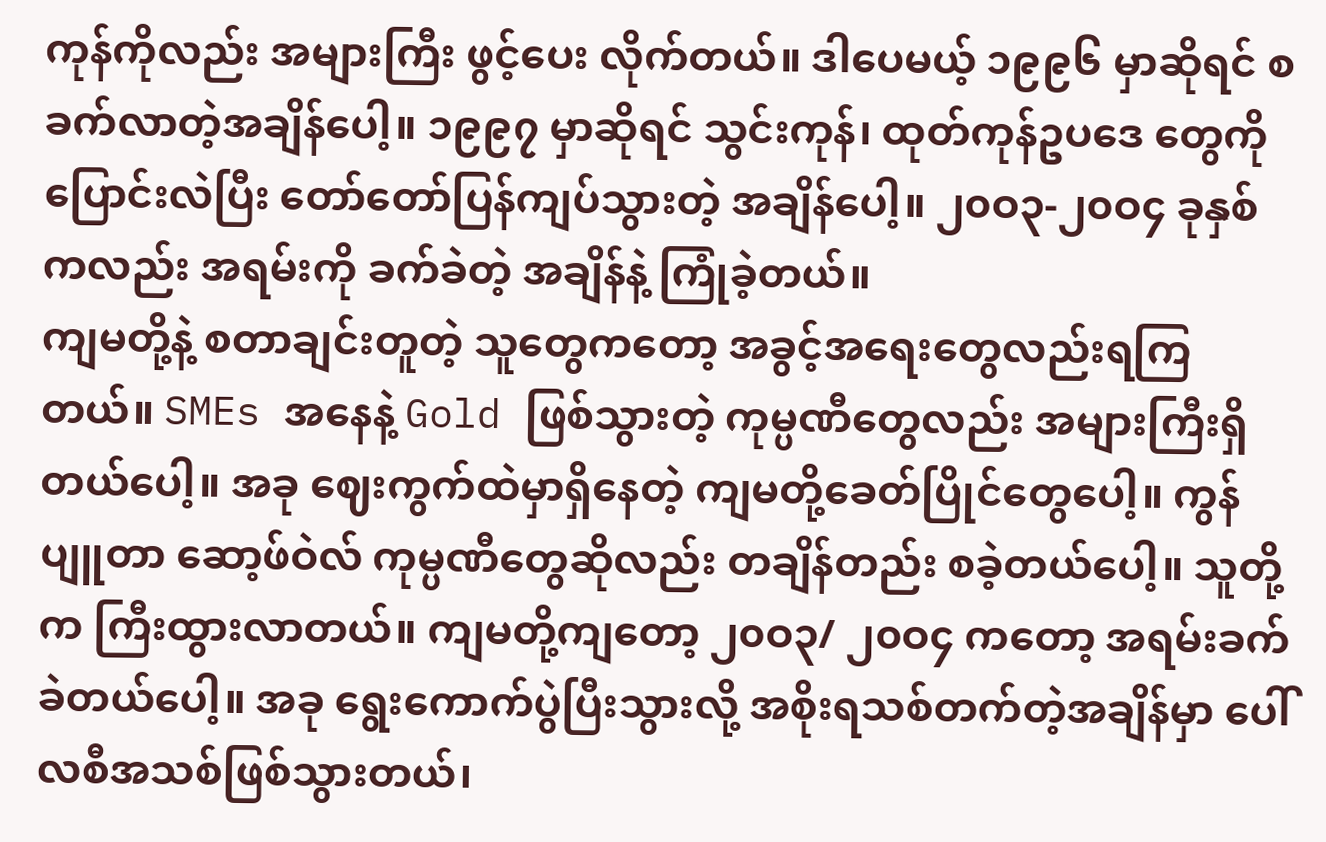ကုန်ကိုလည်း အများကြီး ဖွင့်ပေး လိုက်တယ်။ ဒါပေမယ့် ၁၉၉၆ မှာဆိုရင် စခက်လာတဲ့အချိန်ပေါ့။ ၁၉၉၇ မှာဆိုရင် သွင်းကုန်၊ ထုတ်ကုန်ဥပဒေ တွေကို ပြောင်းလဲပြီး တော်တော်ပြန်ကျပ်သွားတဲ့ အချိန်ပေါ့။ ၂၀ဝ၃-၂၀ဝ၄ ခုနှစ်ကလည်း အရမ်းကို ခက်ခဲတဲ့ အချိန်နဲ့ ကြုံခဲ့တယ်။
ကျမတို့နဲ့ စတာချင်းတူတဲ့ သူတွေကတော့ အခွင့်အရေးတွေလည်းရကြတယ်။ SMEs အနေနဲ့ Gold ဖြစ်သွားတဲ့ ကုမ္ပဏီတွေလည်း အများကြီးရှိတယ်ပေါ့။ အခု ဈေးကွက်ထဲမှာရှိနေတဲ့ ကျမတို့ခေတ်ပြိုင်တွေပေါ့။ ကွန်ပျူတာ ဆော့ဖ်ဝဲလ် ကုမ္ပဏီတွေဆိုလည်း တချိန်တည်း စခဲ့တယ်ပေါ့။ သူတို့က ကြီးထွားလာတယ်။ ကျမတို့ကျတော့ ၂၀ဝ၃/ ၂၀ဝ၄ ကတော့ အရမ်းခက်ခဲတယ်ပေါ့။ အခု ရွေးကောက်ပွဲပြီးသွားလို့ အစိုးရသစ်တက်တဲ့အချိန်မှာ ပေါ်လစီအသစ်ဖြစ်သွားတယ်၊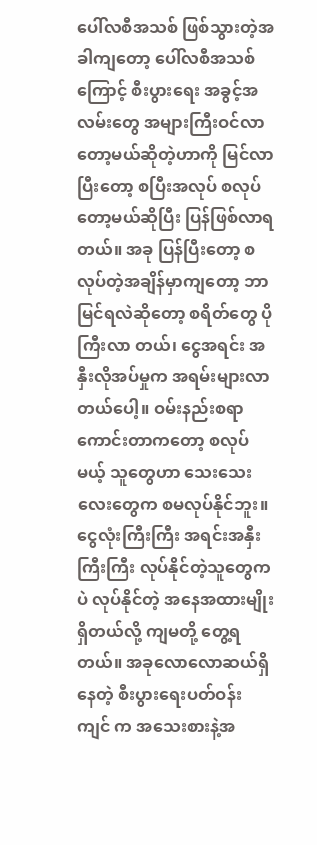ပေါ်လစီအသစ် ဖြစ်သွားတဲ့အခါကျတော့ ပေါ်လစီအသစ်ကြောင့် စီးပွားရေး အခွင့်အလမ်းတွေ အများကြီးဝင်လာတော့မယ်ဆိုတဲ့ဟာကို မြင်လာပြီးတော့ စပြီးအလုပ် စလုပ်တော့မယ်ဆိုပြီး ပြန်ဖြစ်လာရတယ်။ အခု ပြန်ပြီးတော့ စလုပ်တဲ့အချိန်မှာကျတော့ ဘာမြင်ရလဲဆိုတော့ စရိတ်တွေ ပိုကြီးလာ တယ်၊ ငွေအရင်း အနှီးလိုအပ်မှုက အရမ်းများလာတယ်ပေါ့။ ဝမ်းနည်းစရာကောင်းတာကတော့ စလုပ်မယ့် သူတွေဟာ သေးသေးလေးတွေက စမလုပ်နိုင်ဘူး။ ငွေလုံးကြီးကြီး အရင်းအနှီးကြီးကြီး လုပ်နိုင်တဲ့သူတွေကပဲ လုပ်နိုင်တဲ့ အနေအထားမျိုးရှိတယ်လို့ ကျမတို့ တွေ့ရတယ်။ အခုလောလောဆယ်ရှိနေတဲ့ စီးပွားရေးပတ်ဝန်း ကျင် က အသေးစားနဲ့အ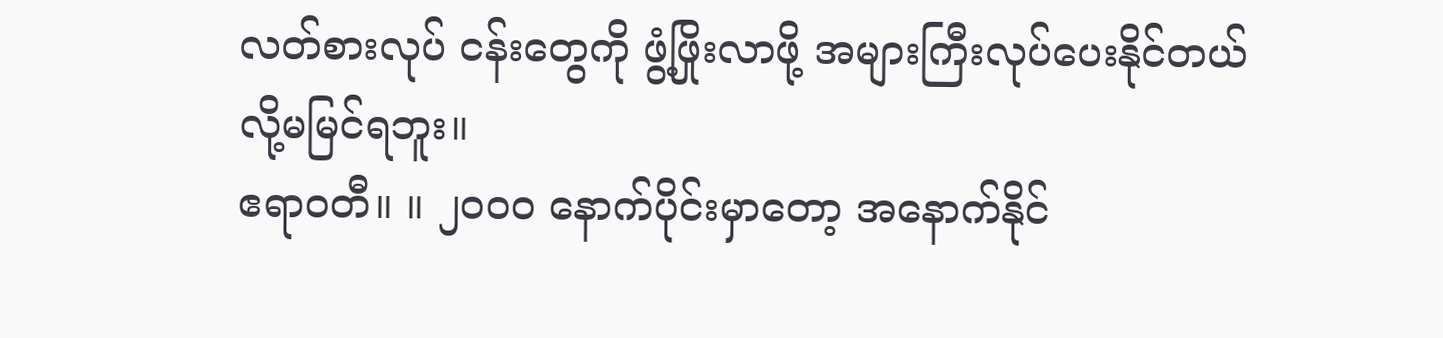လတ်စားလုပ် ငန်းတွေကို ဖွံ့ဖြိုးလာဖို့ အများကြီးလုပ်ပေးနိုင်တယ်လို့မမြင်ရဘူး။
ဧရာဝတီ။ ။ ၂၀ဝ၀ နောက်ပိုင်းမှာတော့ အနောက်နိုင်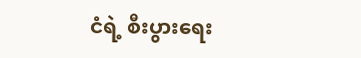ငံရဲ့ စီးပွားရေး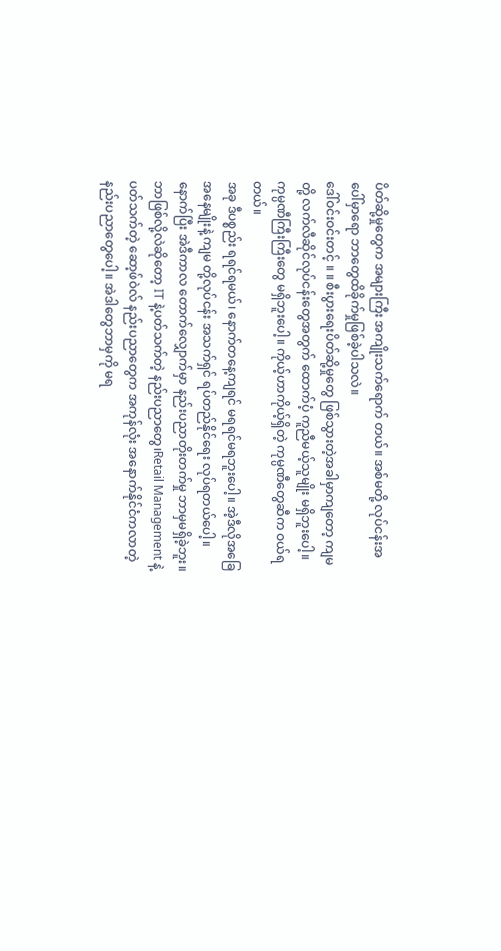ပိတ်ဆို့မှုတွေက အများကြီး အကျိုးသက်ရောက် တယ်။ အစ်မတို့ လုပ်ငန်းအပေါ်မှာရော ဘာတွေထိခိုက်မှုဖြစ်ခဲ့ပါသလဲ။
ဒေါ်ဝင်းဝင်းတင့် ။ ။ စီးပွားရေးပိတ်ဆို့မှုတွေ ဖြစ်သွားတဲ့အခါမှာကျတော့ ကျမတို့ လက်လီဆိုင်လုပ်ငန်းတွေအတွက် ထောက်ပံ့ ကူညီမယ့်သူမျိုး မရှိဘူးပေါ့။ ကုမ္ပဏီကြီးကြီးတွေ မရှိဘူးပေါ့။ ကိုယ့်ဟာကိုယ့်ရှိတဲ့ ကုမ္ပဏီတွေဆီက ဝယ်ရ တယ်။
အခု ဒီပစ္စည်း ရရင်ရမယ်၊ နောက်တနေ့ကျရင် မရရင်မရဘူးပေါ့။ အဲ့ဒီလိုအခြေအနေမျိုးနဲ့ ကျမ တို့လုပ်ငန်း အသက်ရှင် ရပ်တည်နိုင်ရေး လုပ်ရတယ်ပေါ့။ နောက်ပြီး အဲဒီကာလ တောက်လျှောက်မှာ နည်းပညာတိုးတက်မှု ဘာမှမရှိခဲ့ဘူး။ ဘာဖြစ်လို့လဲဆိုတော့ IT နဲ့ပတ်သက်တဲ့ နည်းပညာတွေ၊Retail Management နဲ့ပတ်သက်တဲ့ ဆော့ဖ်ဝဲလ် နည်းပညာတွေက အကုန်လုံး အနောက်နိုင်ငံကလာတဲ့ နည်းပညာတွေပေါ့။ အဲဒါတွေဘာမှကို မရ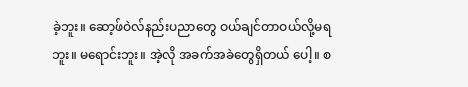ခဲ့ဘူး။ ဆော့ဖ်ဝဲလ်နည်းပညာတွေ ဝယ်ချင်တာဝယ်လို့မရဘူး။ မရောင်းဘူး။ အဲ့လို အခက်အခဲတွေရှိတယ် ပေါ့။ စ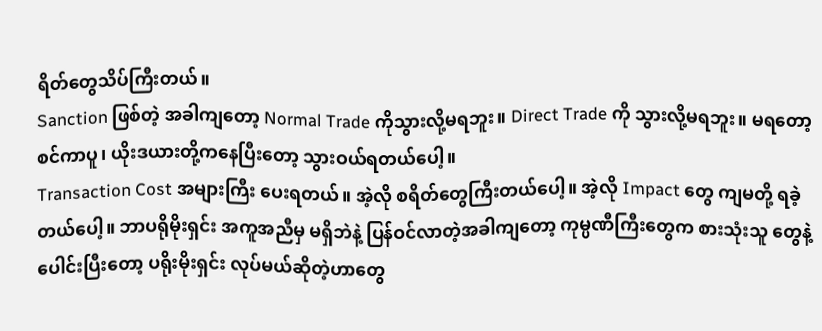ရိတ်တွေသိပ်ကြီးတယ်။
Sanction ဖြစ်တဲ့ အခါကျတော့ Normal Trade ကိုသွားလို့မရဘူး။ Direct Trade ကို သွားလို့မရဘူး။ မရတော့စင်ကာပူ၊ ယိုးဒယားတို့ကနေပြီးတော့ သွားဝယ်ရတယ်ပေါ့။
Transaction Cost အများကြီး ပေးရတယ်။ အဲ့လို စရိတ်တွေကြီးတယ်ပေါ့။ အဲ့လို Impact တွေ ကျမတို့ ရခဲ့တယ်ပေါ့။ ဘာပရိုမိုးရှင်း အကူအညီမှ မရှိဘဲနဲ့ ပြန်ဝင်လာတဲ့အခါကျတော့ ကုမ္ပဏီကြီးတွေက စားသုံးသူ တွေနဲ့ ပေါင်းပြီးတော့ ပရိုးမိုးရှင်း လုပ်မယ်ဆိုတဲ့ဟာတွေ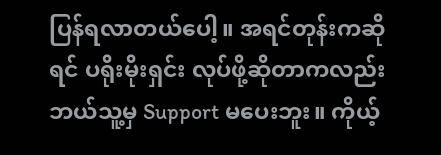ပြန်ရလာတယ်ပေါ့။ အရင်တုန်းကဆိုရင် ပရိုးမိုးရှင်း လုပ်ဖို့ဆိုတာကလည်း ဘယ်သူ့မှ Support မပေးဘူး။ ကိုယ့်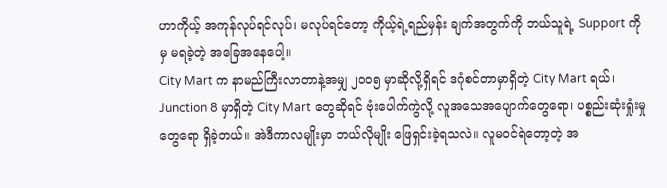ဟာကိုယ့် အကုန်လုပ်ရင်လုပ်၊ မလုပ်ရင်တော့ ကိုယ့်ရဲ့ရည်မှန်း ချက်အတွက်ကို ဘယ်သူရဲ့ Support ကိုမှ မရခဲ့တဲ့ အခြေအနေပေါ့။
City Mart က နာမည်ကြီးလာတာနဲ့အမျှ ၂၀ဝ၅ မှာဆိုလို့ရှိရင် ဒဂုံစင်တာမှာရှိတဲ့ City Mart ရယ်၊ Junction 8 မှာရှိတဲ့ City Mart တွေဆိုရင် ဗုံးပေါက်ကွဲလို့ လူအသေအပျောက်တွေရော၊ ပစ္စည်းဆုံးရှုံးမှုတွေရော ရှိခဲ့တယ်။ အဲဒီကာလမျိုးမှာ ဘယ်လိုမျိုး ဖြေရှင်းခဲ့ရသလဲ။ လူမဝင်ရဲတော့တဲ့ အ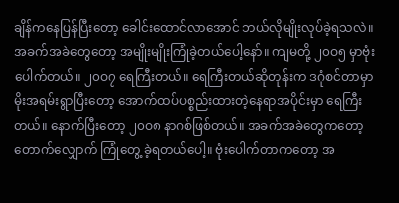ချိန်ကနေပြန်ပြီးတော့ ခေါင်းထောင်လာအောင် ဘယ်လိုမျိုးလုပ်ခဲ့ရသလဲ။
အခက်အခဲတွေတော့ အမျိုးမျိုးကြုံခဲ့တယ်ပေါ့နော်။ ကျမတို့ ၂၀ဝ၅ မှာဗုံးပေါက်တယ်။ ၂၀ဝ၇ ရေကြီးတယ်။ ရေကြီးတယ်ဆိုတုန်းက ဒဂုံစင်တာမှာ မိုးအရမ်းရွာပြီးတော့ အောက်ထပ်ပစ္စည်းထားတဲ့နေရာအပိုင်းမှာ ရေကြီးတယ်။ နောက်ပြီးတော့ ၂၀ဝ၈ နာဂစ်ဖြစ်တယ်။ အခက်အခဲတွေကတော့ တောက်လျှောက် ကြုံတွေ့ ခဲ့ရတယ်ပေါ့။ ဗုံးပေါက်တာကတော့ အ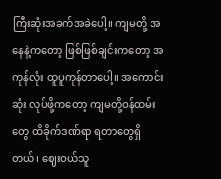ကြီးဆုံးအခက်အခဲပေါ့။ ကျမတို့ အနေနဲ့ကတော့ ဖြစ်ဖြစ်ချင်းကတော့ အကုန်လုံး ထူပူကုန်တာပေါ့။ အကောင်းဆုံး လုပ်ဖို့ကတော့ ကျမတို့ဝန်ထမ်းတွေ ထိခိုက်ဒဏ်ရာ ရတာတွေရှိ တယ်၊ ဈေးဝယ်သူ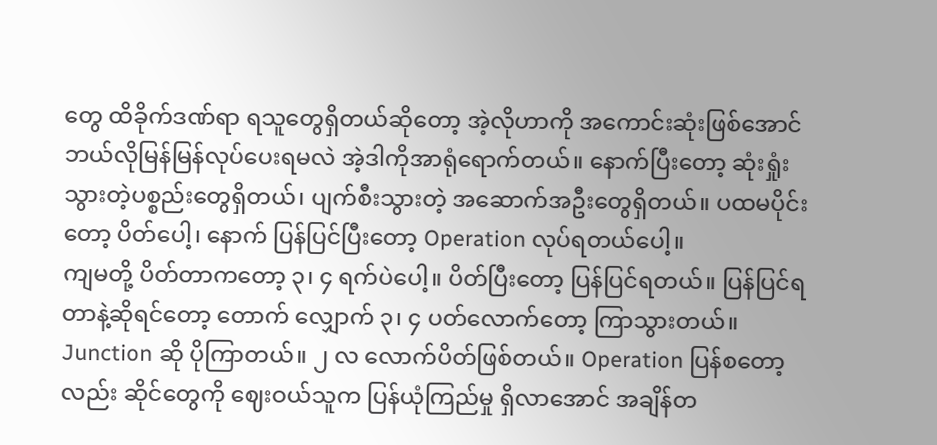တွေ ထိခိုက်ဒဏ်ရာ ရသူတွေရှိတယ်ဆိုတော့ အဲ့လိုဟာကို အကောင်းဆုံးဖြစ်အောင် ဘယ်လိုမြန်မြန်လုပ်ပေးရမလဲ အဲ့ဒါကိုအာရုံရောက်တယ်။ နောက်ပြီးတော့ ဆုံးရှုံးသွားတဲ့ပစ္စည်းတွေရှိတယ်၊ ပျက်စီးသွားတဲ့ အဆောက်အဦးတွေရှိတယ်။ ပထမပိုင်းတော့ ပိတ်ပေါ့၊ နောက် ပြန်ပြင်ပြီးတော့ Operation လုပ်ရတယ်ပေါ့။
ကျမတို့ ပိတ်တာကတော့ ၃၊ ၄ ရက်ပဲပေါ့။ ပိတ်ပြီးတော့ ပြန်ပြင်ရတယ်။ ပြန်ပြင်ရတာနဲ့ဆိုရင်တော့ တောက် လျှောက် ၃၊ ၄ ပတ်လောက်တော့ ကြာသွားတယ်။ Junction ဆို ပိုကြာတယ်။ ၂ လ လောက်ပိတ်ဖြစ်တယ်။ Operation ပြန်စတော့ လည်း ဆိုင်တွေကို ဈေးဝယ်သူက ပြန်ယုံကြည်မှု ရှိလာအောင် အချိန်တ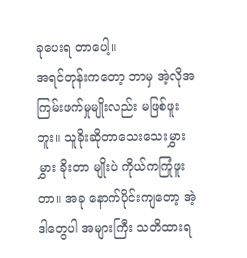ခုပေးရ တာပေါ့။
အရင်တုန်းကတော့ ဘာမှ အဲ့လိုအကြမ်းဖက်မှုမျိုးလည်း မဖြစ်ဖူးဘူး။ သူခိုးဆိုတာသေးသေးမွှားမွှား ခိုးတာ မျိုးပဲ ကိုယ်ကကြုံဖူးတာ။ အခု နောက်ပိုင်းကျတော့ အဲ့ဒါတွေပါ အများကြီး သတိထားရ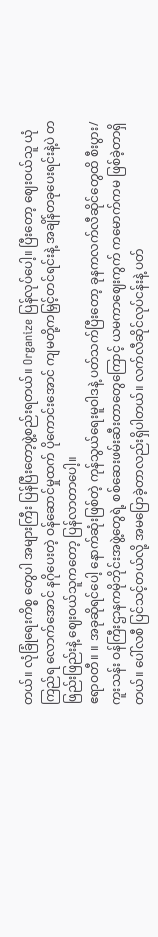တယ်။ လုံခြုံရေးကိစ္စ တွေပါ အများကြီး ပြန်ပြီးတော့ဖွဲ့စည်းရတယ်။ Organize ပြန်လုပ်ပေါ့။ ပြီးတော့ ဈေးဝယ်သူ ယုံကြည်ရ လောက်အောင် နဂိုပေးတဲ့ ဝန်ဆောင်မှုထက် ပိုကောင်းအောင် ကျမတို့ကမြှင့်တင်ရင်းနဲ့ အချိန်တခုပေးရင်းနဲ့ပဲ တဖြည်းဖြည်းနဲ့ ဈေးဝယ်သူကတော့ ပြန်လာတာပေါ့။
ဧရာဝတီ။ ။ အခုဆိုရင်ပေါ့ နောက်ဆုံးဖြစ်တဲ့ ကုန်သွယ်ရေးမူဝါဒနဲ့ ပတ်သက်ပြီးတော့ ခုနကလက်လီဆိုင်တွေထိ စီးပွား/ ကူးသန်း ဝန်ကြီးဌာနကမိုဘိုင်းအဖွဲ့တွေရဲ့ စစ်ဆေးဖမ်းဆီးတာတွေကြောင့် ယမကာဈေးကွက် ကမောက်ကမ ဖြစ်ခဲ့တာရှိတယ်။ ပေါ်လစီ ပြင်သင့်တယ်လို့ အမပြောခဲ့တာလည်းရှိပါတယ်။ လက်လီဆိုင်လုပ်ငန်းနဲ့ ပတ်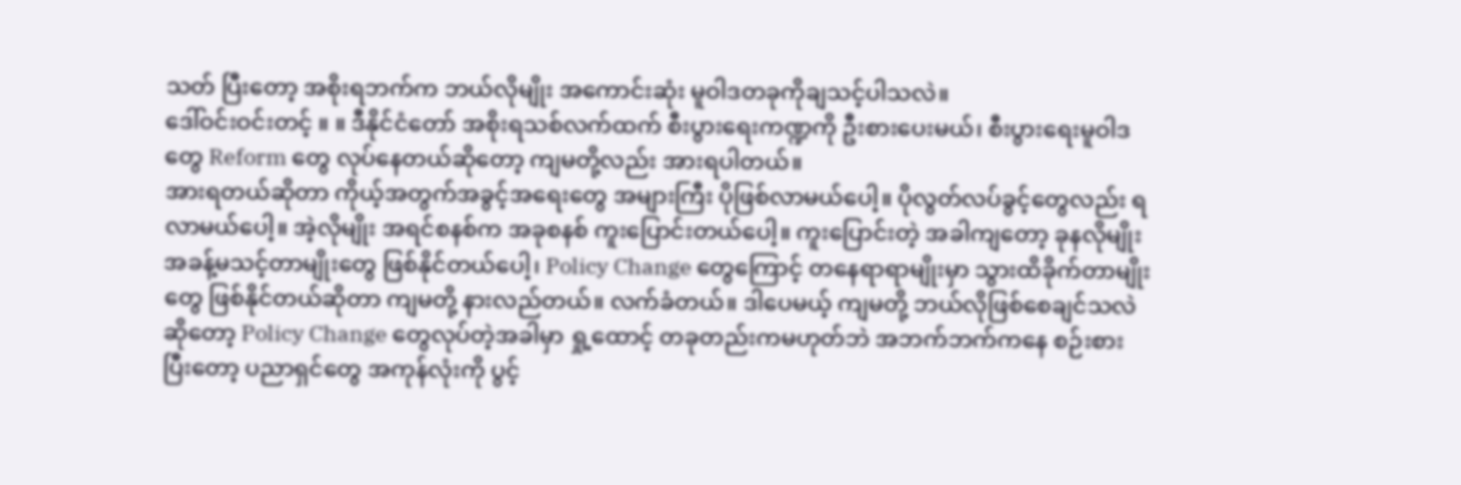သတ် ပြီးတော့ အစိုးရဘက်က ဘယ်လိုမျိုး အကောင်းဆုံး မူဝါဒတခုကိုချသင့်ပါသလဲ။
ဒေါ်ဝင်းဝင်းတင့် ။ ။ ဒီနိုင်ငံတော် အစိုးရသစ်လက်ထက် စီးပွားရေးကဏ္ဍကို ဦးစားပေးမယ်၊ စီးပွားရေးမူဝါဒတွေ Reform တွေ လုပ်နေတယ်ဆိုတော့ ကျမတို့လည်း အားရပါတယ်။
အားရတယ်ဆိုတာ ကိုယ့်အတွက်အခွင့်အရေးတွေ အများကြီး ပိုဖြစ်လာမယ်ပေါ့။ ပိုလွတ်လပ်ခွင့်တွေလည်း ရလာမယ်ပေါ့။ အဲ့လိုမျိုး အရင်စနစ်က အခုစနစ် ကူးပြောင်းတယ်ပေါ့။ ကူးပြောင်းတဲ့ အခါကျတော့ ခုနလိုမျိုး အခန့်မသင့်တာမျိုးတွေ ဖြစ်နိုင်တယ်ပေါ့၊ Policy Change တွေကြောင့် တနေရာရာမျိုးမှာ သွားထိခိုက်တာမျိုး တွေ ဖြစ်နိုင်တယ်ဆိုတာ ကျမတို့ နားလည်တယ်။ လက်ခံတယ်။ ဒါပေမယ့် ကျမတို့ ဘယ်လိုဖြစ်စေချင်သလဲ ဆိုတော့ Policy Change တွေလုပ်တဲ့အခါမှာ ရှု့ထောင့် တခုတည်းကမဟုတ်ဘဲ အဘက်ဘက်ကနေ စဉ်းစား ပြီးတော့ ပညာရှင်တွေ အကုန်လုံးကို ပွင့်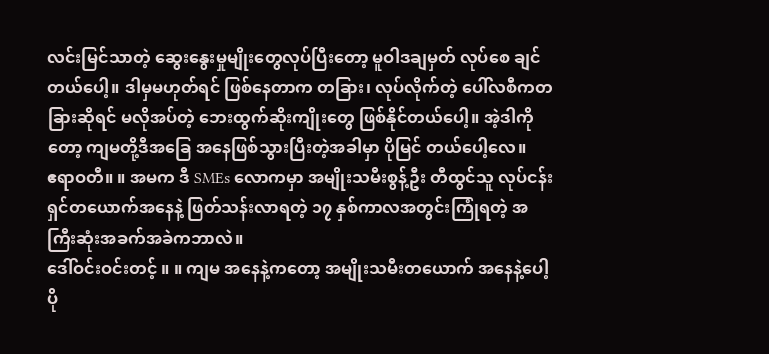လင်းမြင်သာတဲ့ ဆွေးနွေးမှုမျိုးတွေလုပ်ပြီးတော့ မူဝါဒချမှတ် လုပ်စေ ချင်တယ်ပေါ့။ ဒါမှမဟုတ်ရင် ဖြစ်နေတာက တခြား၊ လုပ်လိုက်တဲ့ ပေါ်လစီကတခြားဆိုရင် မလိုအပ်တဲ့ ဘေးထွက်ဆိုးကျိုးတွေ ဖြစ်နိုင်တယ်ပေါ့။ အဲ့ဒါကိုတော့ ကျမတို့ဒီအခြေ အနေဖြစ်သွားပြီးတဲ့အခါမှာ ပိုမြင် တယ်ပေါ့လေ။
ဧရာဝတီ။ ။ အမက ဒီ SMEs လောကမှာ အမျိုးသမီးစွန့်ဦး တီထွင်သူ လုပ်ငန်းရှင်တယောက်အနေနဲ့ ဖြတ်သန်းလာရတဲ့ ၁၇ နှစ်ကာလအတွင်းကြုံရတဲ့ အကြီးဆုံးအခက်အခဲကဘာလဲ။
ဒေါ်ဝင်းဝင်းတင့် ။ ။ ကျမ အနေနဲ့ကတော့ အမျိုးသမီးတယောက် အနေနဲ့ပေါ့ ပို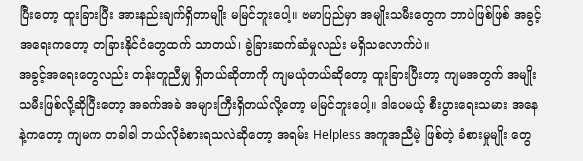ပြီးတော့ ထူးခြားပြီး အားနည်းချက်ရှိတာမျိုး မမြင်ဘူးပေါ့။ ဗမာပြည်မှာ အမျိုးသမီးတွေက ဘာပဲဖြစ်ဖြစ် အခွင့်အရေးကတော့ တခြားနိုင်ငံတွေထက် သာတယ်၊ ခွဲခြားဆက်ဆံမှုလည်း မရှိသလောက်ပဲ။
အခွင့်အရေးတွေလည်း တန်းတူညီမျှ ရှိတယ်ဆိုတာကို ကျမယုံတယ်ဆိုတော့ ထူးခြားပြီးတာ့ ကျမအတွက် အမျိုးသမီးဖြစ်လို့ဆိုပြီးတော့ အခက်အခဲ အများကြီးရှိတယ်လို့တော့ မမြင်ဘူးပေါ့။ ဒါပေမယ့် စီးပွားရေးသမား အနေနဲ့ကတော့ ကျမက တခါခါ ဘယ်လိုခံစားရသလဲဆိုတော့ အရမ်း Helpless အကူအညီမဲ့ ဖြစ်တဲ့ ခံစားမှုမျိုး တွေ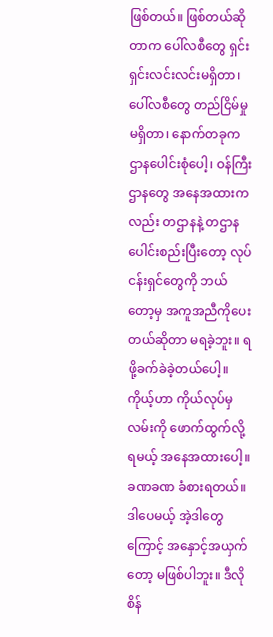ဖြစ်တယ်။ ဖြစ်တယ်ဆိုတာက ပေါ်လစီတွေ ရှင်းရှင်းလင်းလင်းမရှိတာ၊ ပေါ်လစီတွေ တည်ငြိမ်မှု မရှိတာ၊ နောက်တခုက ဌာနပေါင်းစုံပေါ့၊ ဝန်ကြီးဌာနတွေ အနေအထားကလည်း တဌာနနဲ့ တဌာန ပေါင်းစည်းပြီးတော့ လုပ်ငန်းရှင်တွေကို ဘယ်တော့မှ အကူအညီကိုပေးတယ်ဆိုတာ မရခဲ့ဘူး။ ရဖို့ခက်ခဲခဲ့တယ်ပေါ့။ ကိုယ့်ဟာ ကိုယ်လုပ်မှ လမ်းကို ဖောက်ထွက်လို့ရမယ့် အနေအထားပေါ့။ ခဏခဏ ခံစားရတယ်။ ဒါပေမယ့် အဲ့ဒါတွေ ကြောင့် အနှောင့်အယှက်တော့ မဖြစ်ပါဘူး။ ဒီလို စိန်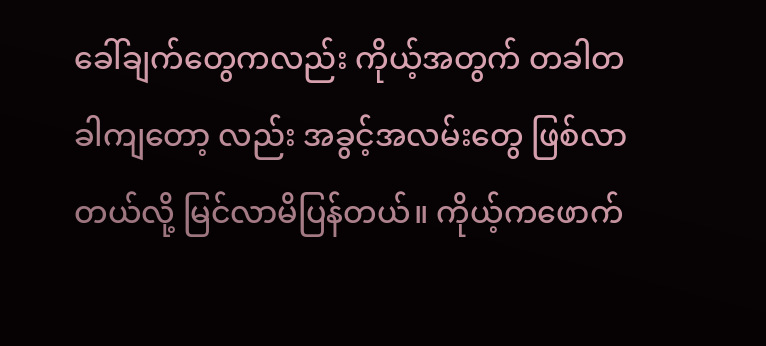ခေါ်ချက်တွေကလည်း ကိုယ့်အတွက် တခါတခါကျတော့ လည်း အခွင့်အလမ်းတွေ ဖြစ်လာတယ်လို့ မြင်လာမိပြန်တယ်။ ကိုယ့်ကဖောက်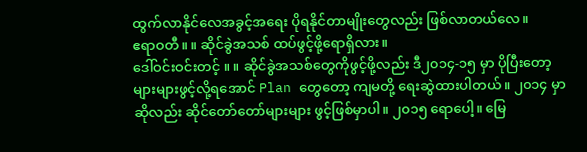ထွက်လာနိုင်လေအခွင့်အရေး ပိုရနိုင်တာမျိုးတွေလည်း ဖြစ်လာတယ်လေ။
ဧရာဝတီ။ ။ ဆိုင်ခွဲအသစ် ထပ်ဖွင့်ဖို့ရောရှိလား။
ဒေါ်ဝင်းဝင်းတင့် ။ ။ ဆိုင်ခွဲအသစ်တွေကိုဖွင့်ဖို့လည်း ဒီ၂၀၁၄-၁၅ မှာ ပိုပြီးတော့ များများဖွင့်လို့ရအောင် Plan တွေတော့ ကျမတို့ ရေးဆွဲထားပါတယ်။ ၂၀၁၄ မှာ ဆိုလည်း ဆိုင်တော်တော်များများ ဖွင့်ဖြစ်မှာပါ။ ၂၀၁၅ ရောပေါ့။ မြေ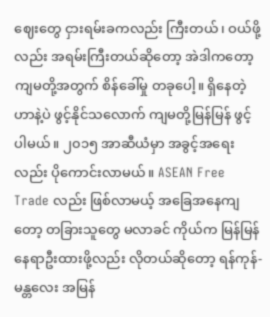ဈေးတွေ ငှားရမ်းခကလည်း ကြီးတယ်၊ ဝယ်ဖို့လည်း အရမ်းကြီးတယ်ဆိုတော့ အဲဒါကတော့ ကျမတို့အတွက် စိန်ခေါ်မှု တခုပေါ့။ ရှိနေတဲ့ဟာနဲ့ပဲ ဖွင့်နိုင်သလောက် ကျမတို့မြန်မြန် ဖွင့်ပါမယ်။ ၂၀၁၅ အာဆီယံမှာ အခွင့်အရေးလည်း ပိုကောင်းလာမယ်။ ASEAN Free Trade လည်း ဖြစ်လာမယ့် အခြေအနေကျတော့ တခြားသူတွေ မလာခင် ကိုယ်က မြန်မြန်နေရာဦးထားဖို့လည်း လိုတယ်ဆိုတော့ ရန်ကုန်-မန္တလေး အမြန်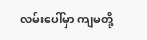လမ်းပေါ်မှာ ကျမတို့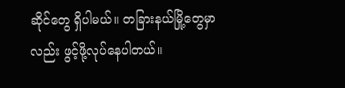ဆိုင်တွေ ရှိပါမယ်။ တခြားနယ်မြို့တွေမှာလည်း ဖွင့်ဖို့လုပ်နေပါတယ်။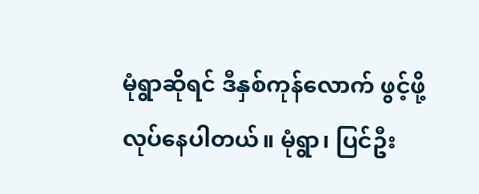မုံရွာဆိုရင် ဒီနှစ်ကုန်လောက် ဖွင့်ဖို့လုပ်နေပါတယ်။ မုံရွာ၊ ပြင်ဦး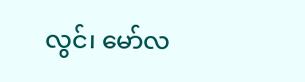လွင်၊ မော်လ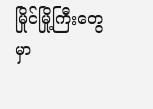မြိုင်မြို့ကြီးတွေမှာ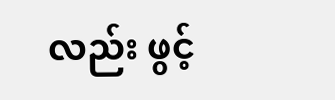လည်း ဖွင့်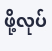ဖို့လုပ်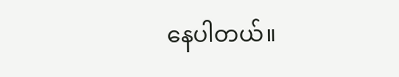နေပါတယ်။